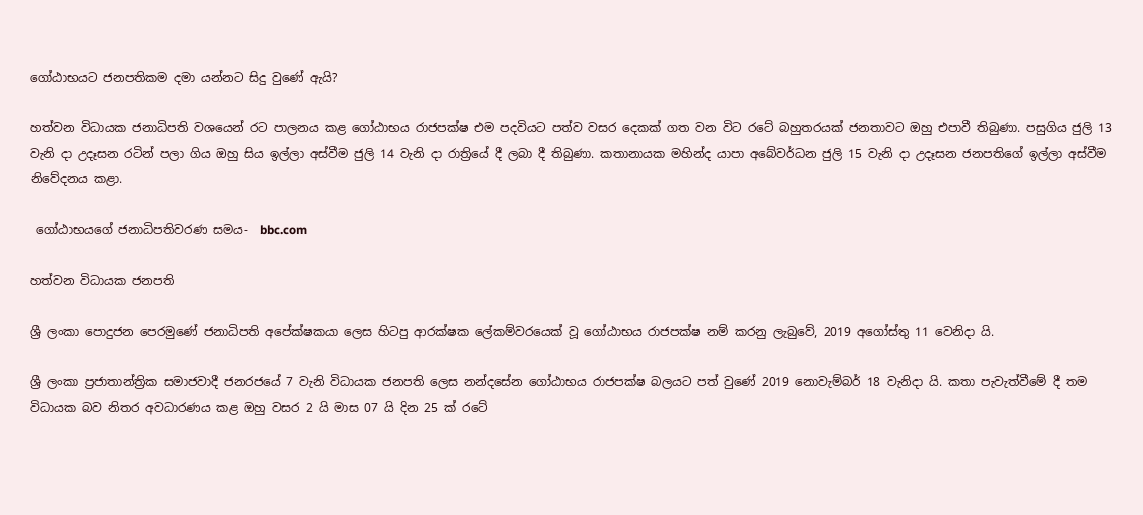ගෝඨාභයට ජනපතිකම දමා යන්නට සිදු වුණේ ඇයි?

හත්වන විධායක ජනාධිපති වශයෙන් රට පාලනය කළ ගෝඨාභය රාජපක්ෂ එම පදවියට පත්ව වසර දෙකක් ගත වන විට රටේ බහුතරයක් ජනතාවට ඔහු එපාවී තිබුණා. පසුගිය ජුලි 13 වැනි දා උදෑසන රටින් පලා ගිය ඔහු සිය ඉල්ලා අස්වීම ජුලි 14 වැනි දා රාත්‍රියේ දී ලබා දී තිබුණා. කතානායක මහින්ද යාපා අබේවර්ධන ජුලි 15 වැනි දා උදෑසන ජනපතිගේ ඉල්ලා අස්වීම නිවේදනය කළා.

 ගෝඨාභයගේ ජනාධිපතිවරණ සමය-  bbc.com

හත්වන විධායක ජනපති

ශ්‍රී ලංකා පොදුජන පෙරමුණේ ජනාධිපති අපේක්ෂකයා ලෙස හිටපු ආරක්ෂක ලේකම්වරයෙක් වූ ගෝඨාභය රාජපක්ෂ නම් කරනු ලැබුවේ, 2019 අගෝස්තු 11 වෙනිදා යි.

ශ්‍රී ලංකා ප්‍රජාතාන්ත්‍රික සමාජවාදී ජනරජයේ 7 වැනි විධායක ජනපති ලෙස නන්දසේන ගෝඨාභය රාජපක්ෂ බලයට පත් වුණේ 2019 නොවැම්බර් 18 වැනිදා යි. කතා පැවැත්වීමේ දී තම විධායක බව නිතර අවධාරණය කළ ඔහු වසර 2 යි මාස 07 යි දින 25 ක් රටේ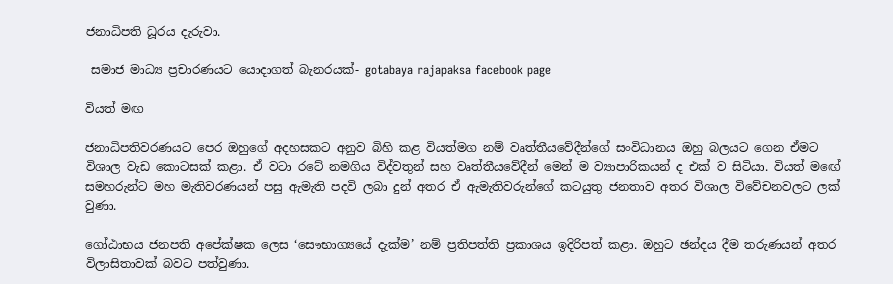ජනාධිපති ධූරය දැරුවා.

 සමාජ මාධ්‍ය ප්‍රචාරණයට යොදාගත් බැනරයක්- gotabaya rajapaksa facebook page

වියත් මඟ

ජනාධිපතිවරණයට පෙර ඔහුගේ අදහසකට අනුව බිහි කළ වියත්මග නම් වෘත්තීයවේදීන්ගේ සංවිධානය ඔහු බලයට ගෙන ඒමට විශාල වැඩ කොටසක් කළා. ඒ වටා රටේ නමගිය විද්වතුන් සහ වෘත්තීයවේදීන් මෙන් ම ව්‍යාපාරිකයන් ද එක් ව සිටියා. වියත් මඟේ සමහරුන්ට මහ මැතිවරණයන් පසු ඇමැති පදවි ලබා දුන් අතර ඒ ඇමැතිවරුන්ගේ කටයුතු ජනතාව අතර විශාල විවේචනවලට ලක් වුණා.

ගෝඨාභය ජනපති අපේක්ෂක ලෙස ‘සෞභාග්‍යයේ දැක්ම’ නම් ප්‍රතිපත්ති ප්‍රකාශය ඉදිරිපත් කළා. ඔහුට ඡන්දය දීම තරුණයන් අතර විලාසිතාවක් බවට පත්වුණා.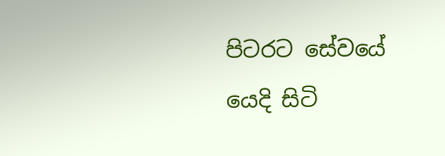පිටරට සේවයේ යෙදි සිටි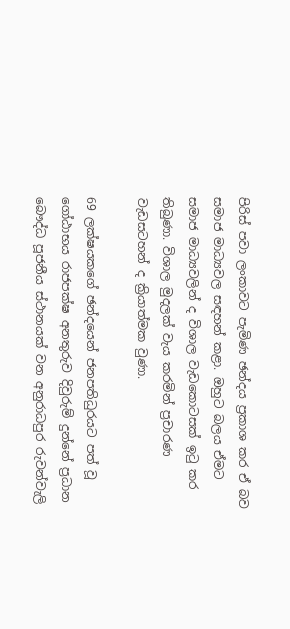පිරිස් පවා ලංකාවට පැමිණ ඡන්දය ප්‍රකාශ කර ඒ බව සමාජ මාධ්‍යවල සඳහන් කළා. ඔහුට බලය ඒමට සමාජ මාධ්‍යවලින් ද විශාල වැඩකොටසක් ඉටු කර තිබුණා. විශාල මුදලක් වැය කරමින් ප්‍රචාරණ වැඩසටහන් ද ක්‍රියාත්මක වුණා.

69 ලක්ෂයකගේ ඡන්දයෙන් ජනපතිධුරයට පත් වූ ගෝඨාභය රාජපක්ෂ අනතුරුව දිවුරුම් දුන්නේ ප්‍රධාන බෞද්ධ පූජනීය ස්ථානයක් වන අනුරාධපුර රුවන්වැලි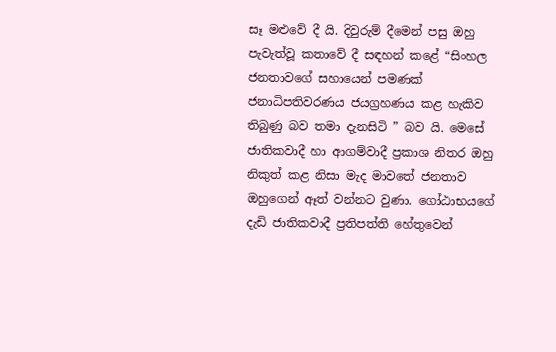සෑ මළුවේ දී යි. දිවුරුම් දීමෙන් පසු ඔහු පැවැත්වූ කතාවේ දී සඳහන් කළේ “සිංහල ජනතාවගේ සහායෙන් පමණක් ජනාධිපතිවරණය ජයග්‍රහණය කළ හැකිව තිබුණු බව තමා දැනසිටි ” බව යි. මෙසේ ජාතිකවාදී හා ආගම්වාදී ප්‍රකාශ නිතර ඔහු නිකුත් කළ නිසා මැද මාවතේ ජනතාව ඔහුගෙන් ඈත් වන්නට වුණා. ගෝඨාභයගේ දැඩි ජාතිකවාදී ප්‍රතිපත්ති හේතුවෙන්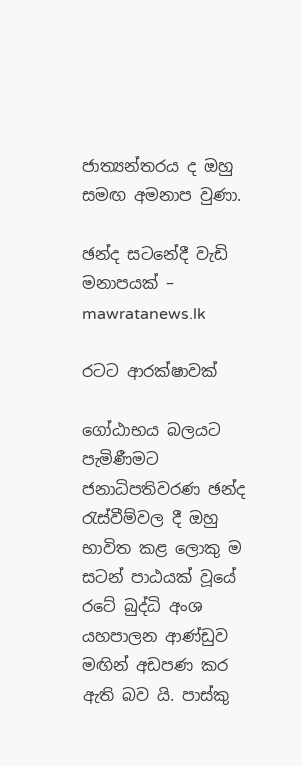ජාත්‍යන්තරය ද ඔහු සමඟ අමනාප වුණා.

ඡන්ද සටනේදී වැඩි මනාපයක් – mawratanews.lk

රටට ආරක්ෂාවක්

ගෝඨාභය බලයට පැමිණීමට ජනාධිපතිවරණ ඡන්ද රැස්වීම්වල දී ඔහු භාවිත කළ ලොකු ම සටන් පාඨයක් වූයේ රටේ බුද්ධි අංශ යහපාලන ආණ්ඩුව මඟින් අඩපණ කර ඇති බව යි. පාස්කු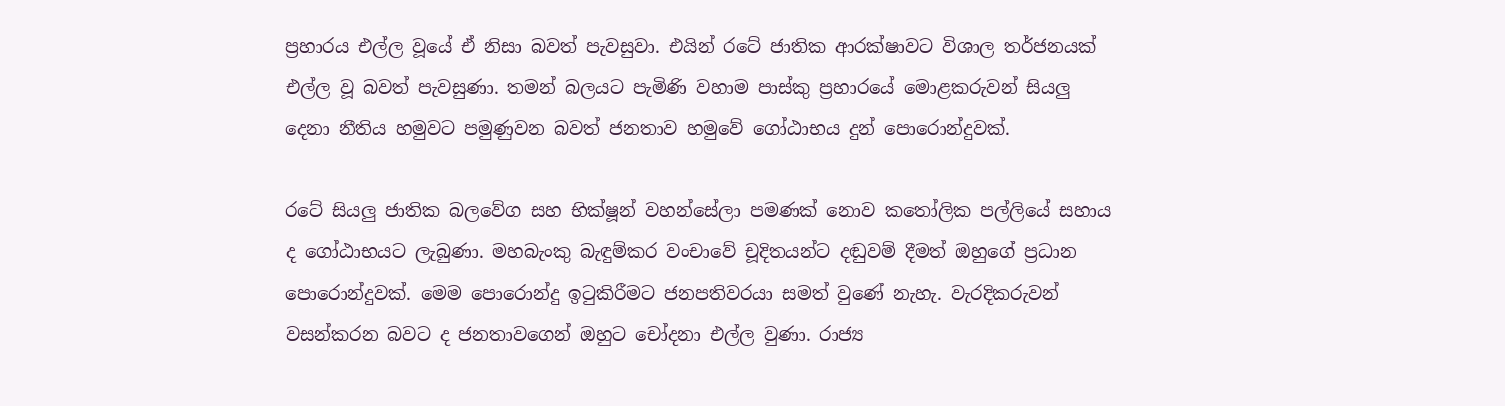ප්‍රහාරය එල්ල වූයේ ඒ නිසා බවත් පැවසුවා. එයින් රටේ ජාතික ආරක්ෂාවට විශාල තර්ජනයක් එල්ල වූ බවත් පැවසුණා. තමන් බලයට පැමිණි වහාම පාස්කු ප්‍රහාරයේ මොළකරුවන් සියලු දෙනා නීතිය හමුවට පමුණුවන බවත් ජනතාව හමුවේ ගෝඨාභය දුන් පොරොන්දුවක්.

රටේ සියලු ජාතික බලවේග සහ භික්ෂූන් වහන්සේලා පමණක් නොව කතෝලික පල්ලියේ සහාය ද ගෝඨාභයට ලැබුණා. මහබැංකු බැඳුම්කර වංචාවේ චූදිතයන්ට දඬුවම් දීමත් ඔහුගේ ප්‍රධාන පොරොන්දුවක්. මෙම පොරොන්දු ඉටුකිරීමට ජනපතිවරයා සමත් වුණේ නැහැ. වැරදිකරුවන් වසන්කරන බවට ද ජනතාවගෙන් ඔහුට චෝදනා එල්ල වුණා. රාජ්‍ය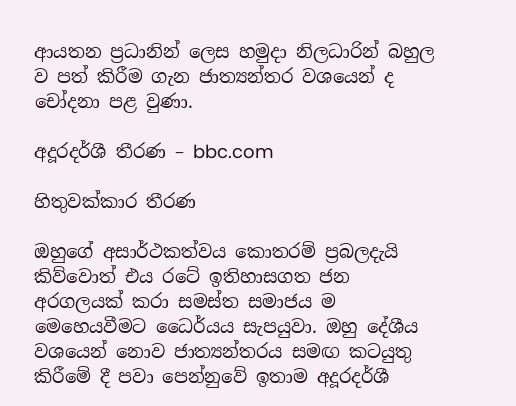ආයතන ප්‍රධානින් ලෙස හමුදා නිලධාරින් බහුල ව පත් කිරීම ගැන ජාත්‍යන්තර වශයෙන් ද චෝදනා පළ වුණා.

අදූරදර්ශී තීරණ – bbc.com

හිතුවක්කාර තීරණ

ඔහුගේ අසාර්ථකත්වය කොතරම් ප්‍රබලදැයි කිව්වොත් එය රටේ ඉතිහාසගත ජන අරගලයක් කරා සමස්ත සමාජය ම මෙහෙයවීමට ධෛර්යය සැපයුවා. ඔහු දේශීය වශයෙන් නොව ජාත්‍යන්තරය සමඟ කටයුතු කිරීමේ දී පවා පෙන්නුවේ ඉතාම අදූරදර්ශී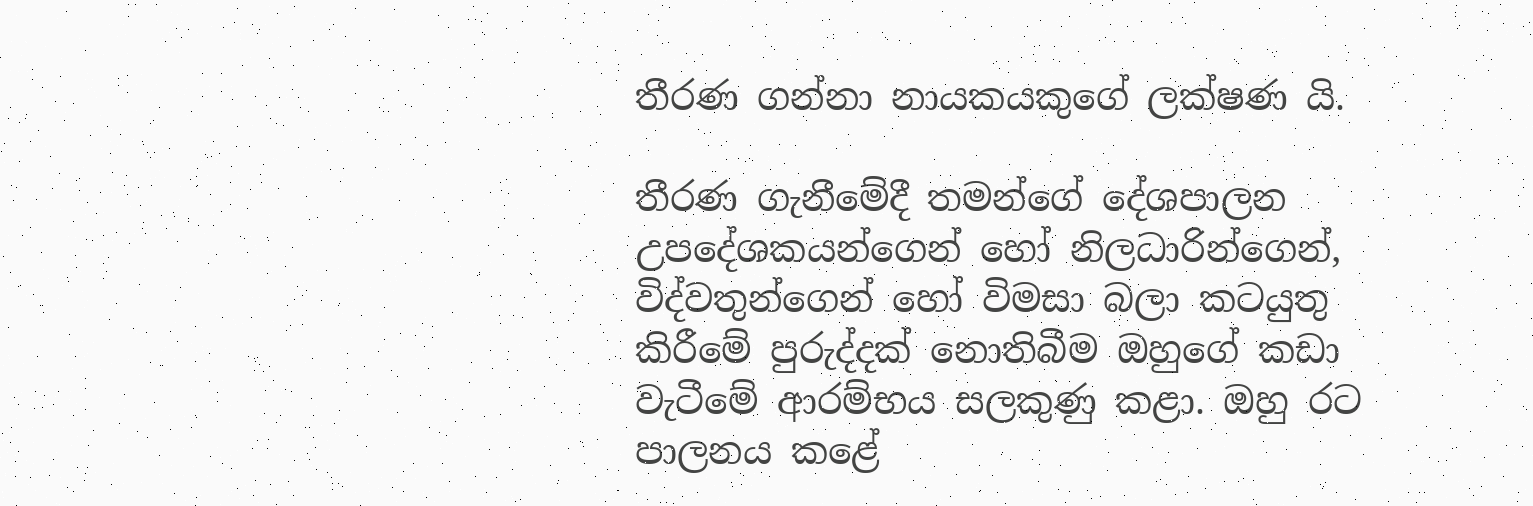තීරණ ගන්නා නායකයකුගේ ලක්ෂණ යි.

තීරණ ගැනීමේදී තමන්ගේ දේශපාලන උපදේශකයන්ගෙන් හෝ නිලධාරින්ගෙන්, විද්වතුන්ගෙන් හෝ විමසා බලා කටයුතු කිරීමේ පුරුද්දක් නොතිබීම ඔහුගේ කඩා වැටීමේ ආරම්භය සලකුණු කළා. ඔහු රට පාලනය කළේ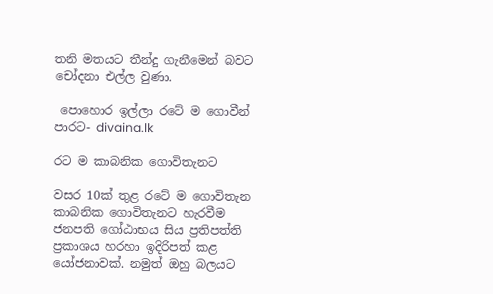තනි මතයට තීන්දු ගැනීමෙන් බවට චෝදනා එල්ල වුණා.

 පොහොර ඉල්ලා රටේ ම ගොවීන් පාරට- divaina.lk

රට ම කාබනික ගොවිතැනට

වසර 10ක් තුළ රටේ ම ගොවිතැන කාබනික ගොවිතැනට හැරවීම ජනපති ගෝඨාභය සිය ප්‍රතිපත්ති ප්‍රකාශය හරහා ඉදිරිපත් කළ යෝජනාවක්. නමුත් ඔහු බලයට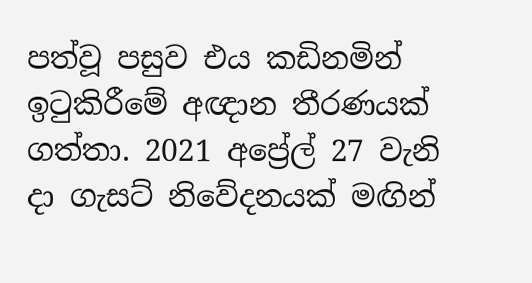පත්වූ පසුව එය කඩිනමින් ඉටුකිරීමේ අඥාන තීරණයක් ගත්තා. 2021 අප්‍රේල් 27 වැනි දා ගැසට් නිවේදනයක් මඟින්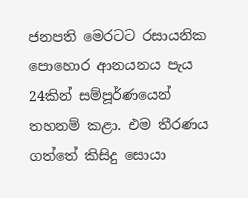ජනපති මෙරටට රසායනික පොහොර ආනයනය පැය 24කින් සම්පූර්ණයෙන් තහනම් කළා. එම තීරණය ගත්තේ කිසිදු සොයා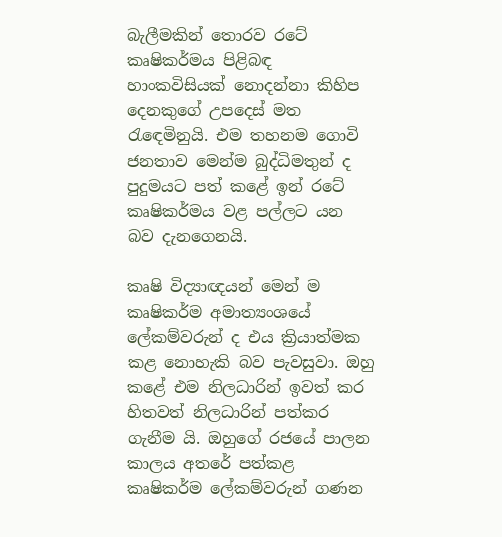බැලීමකින් තොරව රටේ කෘෂිකර්මය පිළිබඳ හාංකවිසියක් නොදන්නා කිහිප දෙනකුගේ උපදෙස් මත රැඳෙමිනුයි. එම තහනම ගොවි ජනතාව මෙන්ම බුද්ධිමතුන් ද පුදුමයට පත් කළේ ඉන් රටේ කෘෂිකර්මය වළ පල්ලට යන බව දැනගෙනයි.

කෘෂි විද්‍යාඥයන් මෙන් ම කෘෂිකර්ම අමාත්‍යංශයේ ලේකම්වරුන් ද එය ක්‍රියාත්මක කළ නොහැකි බව පැවසුවා. ඔහු කළේ එම නිලධාරින් ඉවත් කර හිතවත් නිලධාරින් පත්කර ගැනීම යි. ඔහුගේ රජයේ පාලන කාලය අතරේ පත්කළ කෘෂිකර්ම ලේකම්වරුන් ගණන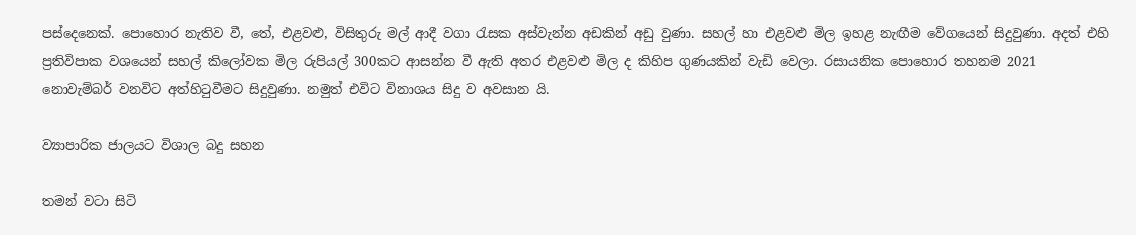පස්දෙනෙක්. පොහොර නැතිව වී, තේ, එළවළු, විසිතුරු මල් ආදී වගා රැසක අස්වැන්න අඩකින් අඩු වුණා. සහල් හා එළවළු මිල ඉහළ නැඟීම වේගයෙන් සිදුවුණා. අදත් එහි ප්‍රතිවිපාක වශයෙන් සහල් කිලෝවක මිල රුපියල් 300කට ආසන්න වී ඇති අතර එළවළු මිල ද කිහිප ගුණයකින් වැඩි වෙලා. රසායනික පොහොර තහනම 2021 නොවැම්බර් වනවිට අත්හිටුවීමට සිදුවුණා. නමුත් එවිට විනාශය සිදු ව අවසාන යි.

ව්‍යාපාරික ජාලයට විශාල බදු සහන

තමන් වටා සිටි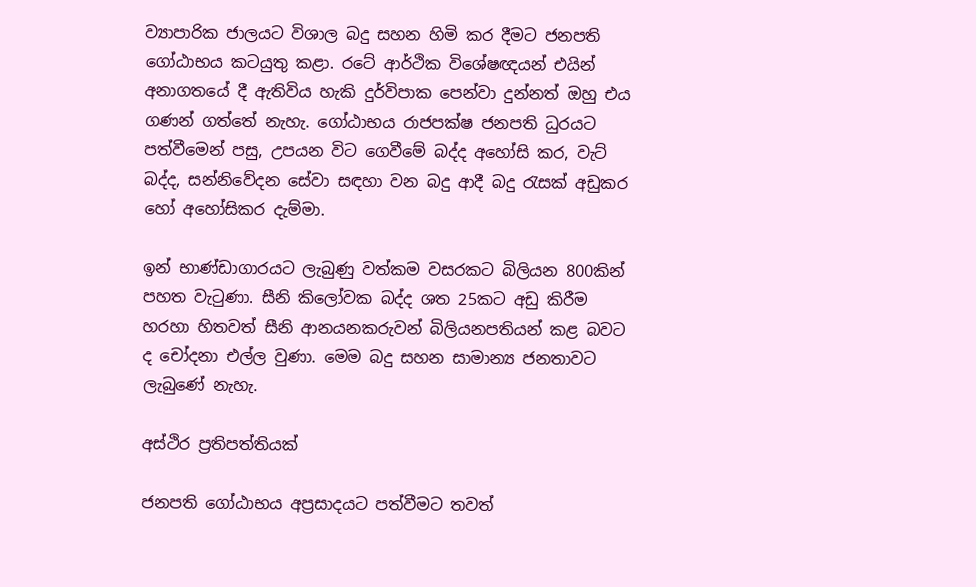ව්‍යාපාරික ජාලයට විශාල බදු සහන හිමි කර දීමට ජනපති ගෝඨාභය කටයුතු කළා. රටේ ආර්ථික විශේෂඥයන් එයින් අනාගතයේ දී ඇතිවිය හැකි දුර්විපාක පෙන්වා දුන්නත් ඔහු එය ගණන් ගත්තේ නැහැ. ගෝඨාභය රාජපක්ෂ ජනපති ධුරයට පත්වීමෙන් පසු, උපයන විට ගෙවීමේ බද්ද අහෝසි කර, වැට් බද්ද, සන්නිවේදන සේවා සඳහා වන බදු ආදී බදු රැසක් අඩුකර හෝ අහෝසිකර දැම්මා.

ඉන් භාණ්ඩාගාරයට ලැබුණු වත්කම වසරකට බිලියන 800කින් පහත වැටුණා. සීනි කිලෝවක බද්ද ශත 25කට අඩු කිරීම හරහා හිතවත් සීනි ආනයනකරුවන් බිලියනපතියන් කළ බවට ද චෝදනා එල්ල වුණා. මෙම බදු සහන සාමාන්‍ය ජනතාවට ලැබුණේ නැහැ.

අස්ථිර ප්‍රතිපත්තියක්

ජනපති ගෝඨාභය අප්‍රසාදයට පත්වීමට තවත්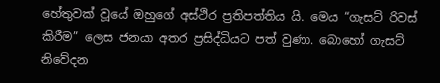හේතුවක් වූයේ ඔහුගේ අස්ථිර ප්‍රතිපත්තිය යි. මෙය “ගැසට් රිවස් කිරීම” ලෙස ජනයා අතර ප්‍රසිද්ධියට පත් වුණා. බොහෝ ගැසට් නිවේදන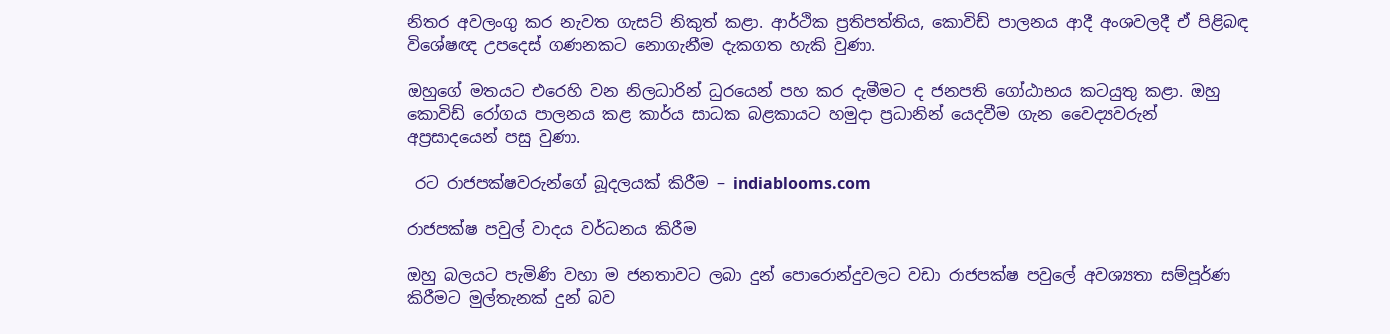නිතර අවලංගු කර නැවත ගැසට් නිකුත් කළා. ආර්ථික ප්‍රතිපත්තිය, කොවිඩ් පාලනය ආදී අංශවලදී ඒ පිළිබඳ විශේෂඥ උපදෙස් ගණනකට නොගැනීම දැකගත හැකි වුණා.

ඔහුගේ මතයට එරෙහි වන නිලධාරින් ධුරයෙන් පහ කර දැමීමට ද ජනපති ගෝඨාභය කටයුතු කළා. ඔහු කොවිඩ් රෝගය පාලනය කළ කාර්ය සාධක බළකායට හමුදා ප්‍රධානින් යෙදවීම ගැන වෛද්‍යවරුන් අප්‍රසාදයෙන් පසු වුණා.

 රට රාජපක්ෂවරුන්ගේ බූදලයක් කිරීම – indiablooms.com

රාජපක්ෂ පවුල් වාදය වර්ධනය කිරීම

ඔහු බලයට පැමිණි වහා ම ජනතාවට ලබා දුන් පොරොන්දුවලට වඩා රාජපක්ෂ පවුලේ අවශ්‍යතා සම්පූර්ණ කිරීමට මුල්තැනක් දුන් බව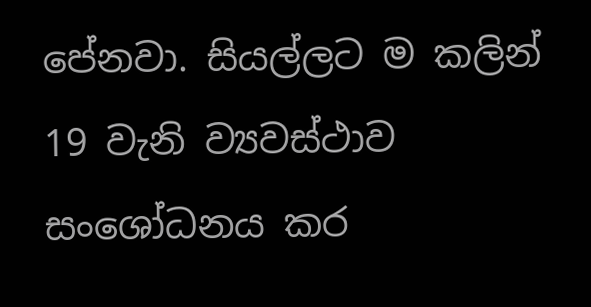පේනවා. සියල්ලට ම කලින් 19 වැනි ව්‍යවස්ථාව සංශෝධනය කර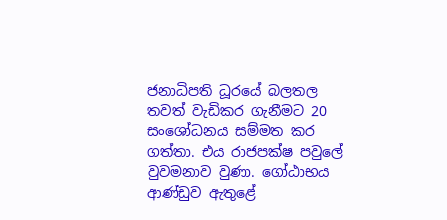ජනාධිපති ධූරයේ බලතල තවත් වැඩිකර ගැනීමට 20 සංශෝධනය සම්මත කර ගත්තා. එය රාජපක්ෂ පවුලේ වුවමනාව වුණා. ගෝඨාභය ආණ්ඩුව ඇතුළේ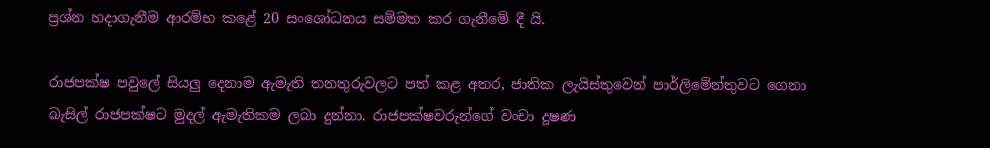ප්‍රශ්න හදාගැනීම ආරම්භ කළේ 20 සංශෝධනය සම්මත කර ගැනීමේ දී යි.

රාජපක්ෂ පවුලේ සියලු දෙනාම ඇමැති තනතුරුවලට පත් කළ අතර, ජාතික ලැයිස්තුවෙන් පාර්ලිමේන්තුවට ගෙනා බැසිල් රාජපක්ෂට මුදල් ඇමැතිකම ලබා දුන්නා. රාජපක්ෂවරුන්ගේ වංචා දූෂණ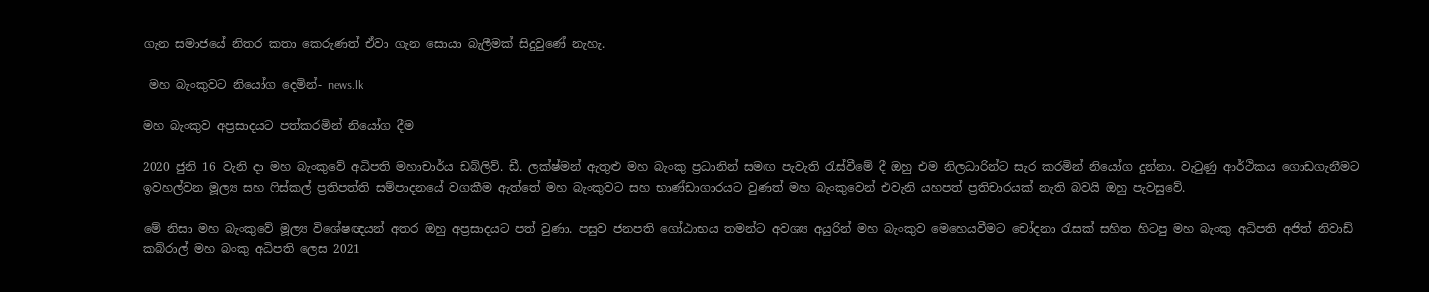ගැන සමාජයේ නිතර කතා කෙරුණත් ඒවා ගැන සොයා බැලීමක් සිදුවුණේ නැහැ.

 මහ බැංකුවට නියෝග දෙමින්- news.lk

මහ බැංකුව අප්‍රසාදයට පත්කරමින් නියෝග දීම

2020 ජුනි 16 වැනි දා මහ බැංකුවේ අධිපති මහාචාර්ය ඩබ්ලිව්. ඩී. ලක්ෂ්මන් ඇතුළු මහ බැංකු ප්‍රධානින් සමඟ පැවැති රැස්වීමේ දී ඔහු එම නිලධාරින්ට සැර කරමින් නියෝග දුන්නා. වැටුණු ආර්ථිකය ගොඩගැනීමට ඉවහල්වන මූල්‍ය සහ ෆිස්කල් ප්‍රතිපත්ති සම්පාදනයේ වගකීම ඇත්තේ මහ බැංකුවට සහ භාණ්ඩාගාරයට වුණත් මහ බැංකුවෙන් එවැනි යහපත් ප්‍රතිචාරයක් නැති බවයි ඔහු පැවසුවේ.

මේ නිසා මහ බැංකුවේ මූල්‍ය විශේෂඥයන් අතර ඔහු අප්‍රසාදයට පත් වුණා. පසුව ජනපති ගෝඨාභය තමන්ට අවශ්‍ය අයුරින් මහ බැංකුව මෙහෙයවීමට චෝදනා රැසක් සහිත හිටපු මහ බැංකු අධිපති අජිත් නිවාඩ් කබ්රාල් මහ බංකු අධිපති ලෙස 2021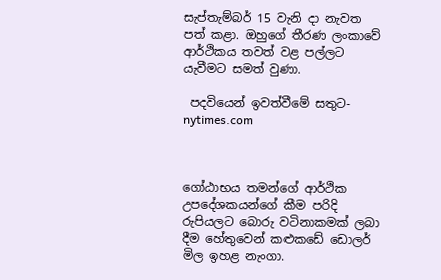සැප්තැම්බර් 15 වැනි දා නැවත පත් කළා. ඔහුගේ තීරණ ලංකාවේ ආර්ථිකය තවත් වළ පල්ලට යැවීමට සමත් වුණා.

 පදවියෙන් ඉවත්වීමේ සතුට- nytimes.com



ගෝඨාභය තමන්ගේ ආර්ථික උපදේශකයන්ගේ කීම පරිදි රුපියලට බොරු වටිනාකමක් ලබා දීම හේතුවෙන් කළුකඩේ ඩොලර් මිල ඉහළ නැංගා.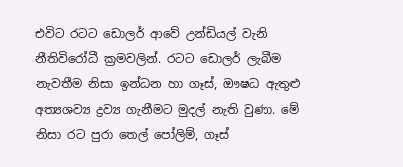එවිට රටට ඩොලර් ආවේ උන්ඩියල් වැනි නීතිවිරෝධී ක්‍රමවලින්. රටට ඩොලර් ලැබීම නැවතීම නිසා ඉන්ධන හා ගෑස්, ඖෂධ ඇතුළු අත්‍යශව්‍ය ද්‍රව්‍ය ගැනීමට මුදල් නැති වුණා. මේ නිසා රට පුරා තෙල් පෝලිම්, ගෑස්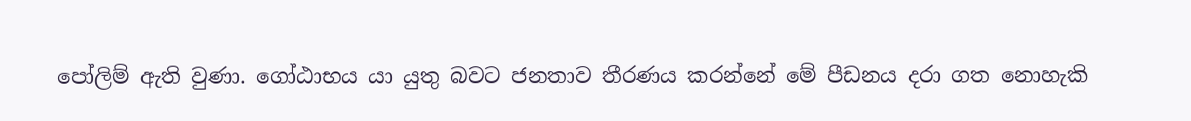පෝලිම් ඇති වුණා. ගෝඨාභය යා යුතු බවට ජනතාව තීරණය කරන්නේ මේ පීඩනය දරා ගත නොහැකි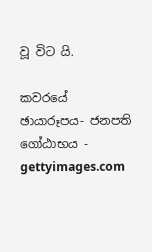වූ විට යි.

කවරයේ ඡායාරූපය- ජනපති ගෝඨාභය - gettyimages.com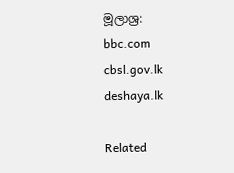මූලාශ්‍ර:
bbc.com
cbsl.gov.lk
deshaya.lk

Related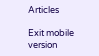Articles

Exit mobile version